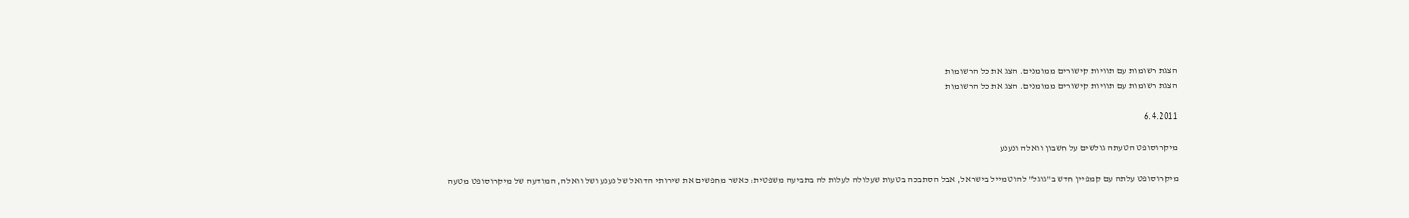הצגת רשומות עם תוויות קישורים ממומנים. הצג את כל הרשומות
הצגת רשומות עם תוויות קישורים ממומנים. הצג את כל הרשומות

6.4.2011

מיקרוסופט הטעתה גולשים על חשבון וואלה ונענע

מיקרוסופט עלתה עם קמפיין חדש ב"גוגל" להוטמייל בישראל, אבל הסתבכה בטעות שעלולה לעלות לה בתביעה משפטית: כאשר מחפשים את שירותי הדואל של נענע ושל וואלה, המודעה של מיקרוסופט מטעה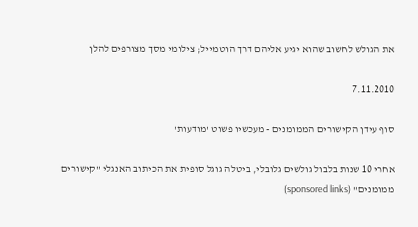את הגולש לחשוב שהוא יגיע אליהם דרך הוטמייל; צילומי מסך מצורפים להלן

7.11.2010

סוף עידן הקישורים הממומנים - מעכשיו פשוט 'מודעות'

אחרי 10 שנות בלבול גולשים גלובלי, ביטלה גוגל סופית את הכיתוב האנגלי "קישורים ממומנים" (sponsored links)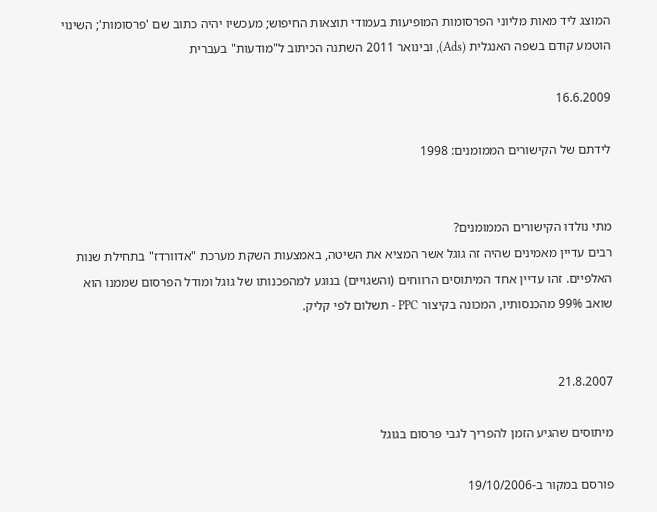המוצג ליד מאות מליוני הפרסומות המופיעות בעמודי תוצאות החיפוש; מעכשיו יהיה כתוב שם 'פרסומות'; השינוי הוטמע קודם בשפה האנגלית (Ads), ובינואר 2011 השתנה הכיתוב ל"מודעות" בעברית

16.6.2009

לידתם של הקישורים הממומנים: 1998


מתי נולדו הקישורים הממומנים?
רבים עדיין מאמינים שהיה זה גוגל אשר המציא את השיטה, באמצעות השקת מערכת "אדוורדז" בתחילת שנות האלפיים. זהו עדיין אחד המיתוסים הרווחים (והשגויים) בנוגע למהפכנותו של גוגל ומודל הפרסום שממנו הוא שואב 99% מהכנסותיו, המכונה בקיצור PPC - תשלום לפי קליק.


21.8.2007

מיתוסים שהגיע הזמן להפריך לגבי פרסום בגוגל

פורסם במקור ב-19/10/2006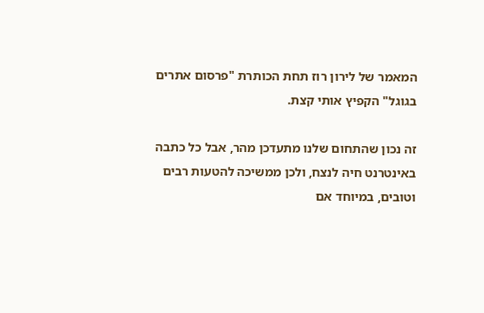המאמר של לירון רוז תחת הכותרת "פרסום אתרים בגוגל" הקפיץ אותי קצת.

זה נכון שהתחום שלנו מתעדכן מהר, אבל כל כתבה באינטרנט חיה לנצח, ולכן ממשיכה להטעות רבים וטובים, במיוחד אם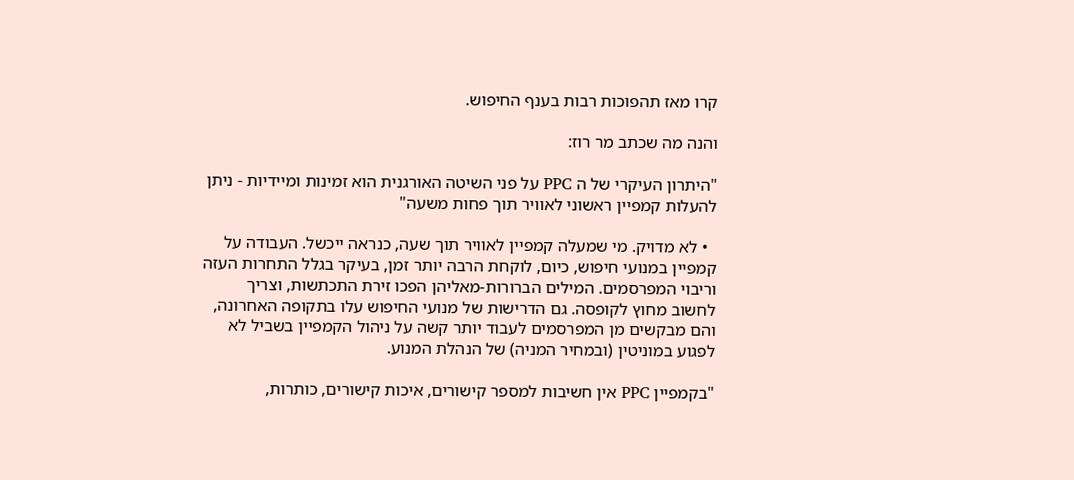קרו מאז תהפוכות רבות בענף החיפוש.

והנה מה שכתב מר רוז:

"היתרון העיקרי של ה PPC על פני השיטה האורגנית הוא זמינות ומיידיות - ניתן להעלות קמפיין ראשוני לאוויר תוך פחות משעה"

  • לא מדויק. מי שמעלה קמפיין לאוויר תוך שעה, כנראה ייכשל. העבודה על קמפיין במנועי חיפוש, כיום, לוקחת הרבה יותר זמן, בעיקר בגלל התחרות העזה וריבוי המפרסמים. המילים הברורות-מאליהן הפכו זירת התכתשות, וצריך לחשוב מחוץ לקופסה. גם הדרישות של מנועי החיפוש עלו בתקופה האחרונה, והם מבקשים מן המפרסמים לעבוד יותר קשה על ניהול הקמפיין בשביל לא לפגוע במוניטין (ובמחיר המניה) של הנהלת המנוע.

"בקמפיין PPC אין חשיבות למספר קישורים, איכות קישורים, כותרות,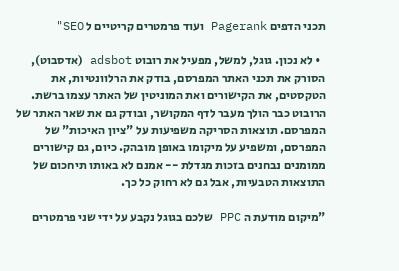תכני הדפים Pagerank ועוד פרמטרים קריטיים ל SEO"

  • לא נכון. גוגל, למשל, מפעיל את רובוט adsbot (אדסבוט), הסורק את תכני האתר המפרסם, בודק את הרלוונטיות, את הטקסטים, את הקישורים ואת המוניטין של האתר עצמו ברשת. הרובוט כבר הולך מעבר לדף המקושר, ובודק גם את שאר האתר של המפרסם. תוצאות הסריקה משפיעות על "ציון האיכות" של המפרסם, ומשפיע על מיקומו באופן מובהק. כיום, גם קישורים ממומנים נבחנים בזכות מגדלת -- אמנם לא באותו תיחכום של התוצאות הטבעיות, אבל גם לא רחוק כל כך.

"מיקום מודעת ה PPC שלכם בגוגל נקבע על ידי שני פרמטרים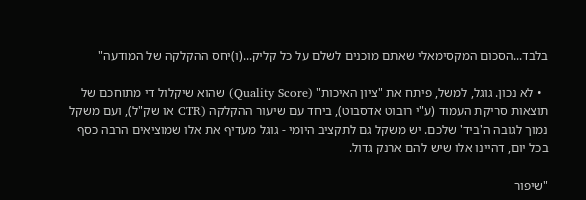בלבד...הסכום המקסימאלי שאתם מוכנים לשלם על כל קליק...(ו)יחס ההקלקה של המודעה"

  • לא נכון. גוגל, למשל, פיתח את "ציון האיכות" (Quality Score) שהוא שיקלול די מתוחכם של תוצאות סריקת העמוד (ע"י רובוט אדסבוט), ביחד עם שיעור ההקלקה (CTR או שק"ל), ועם משקל נמוך לגובה ה'ביד' שלכם. יש משקל גם לתקציב היומי - גוגל מעדיף את אלו שמוציאים הרבה כסף בכל יום, דהיינו אלו שיש להם ארנק גדול.

"שיפור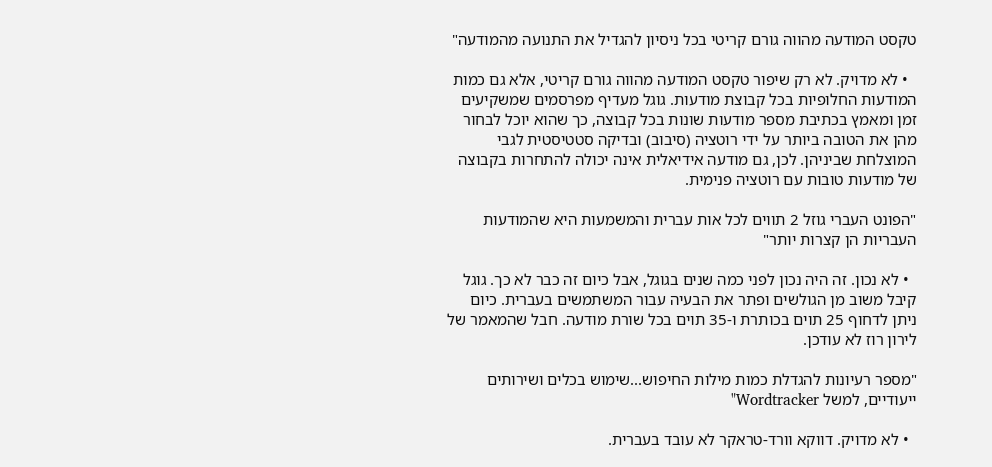טקסט המודעה מהווה גורם קריטי בכל ניסיון להגדיל את התנועה מהמודעה"

  • לא מדויק. לא רק שיפור טקסט המודעה מהווה גורם קריטי, אלא גם כמות המודעות החלופיות בכל קבוצת מודעות. גוגל מעדיף מפרסמים שמשקיעים זמן ומאמץ בכתיבת מספר מודעות שונות בכל קבוצה, כך שהוא יוכל לבחור מהן את הטובה ביותר על ידי רוטציה (סיבוב) ובדיקה סטטיסטית לגבי המוצלחת שביניהן. לכן, גם מודעה אידיאלית אינה יכולה להתחרות בקבוצה של מודעות טובות עם רוטציה פנימית.

"הפונט העברי גוזל 2 תווים לכל אות עברית והמשמעות היא שהמודעות העבריות הן קצרות יותר"

  • לא נכון. זה היה נכון לפני כמה שנים בגוגל, אבל כיום זה כבר לא כך. גוגל קיבל משוב מן הגולשים ופתר את הבעיה עבור המשתמשים בעברית. כיום ניתן לדחוף 25 תוים בכותרת ו-35 תוים בכל שורת מודעה. חבל שהמאמר של לירון רוז לא עודכן.

"מספר רעיונות להגדלת כמות מילות החיפוש...שימוש בכלים ושירותים ייעודיים, למשל Wordtracker"

  • לא מדויק. דווקא וורד-טראקר לא עובד בעברית.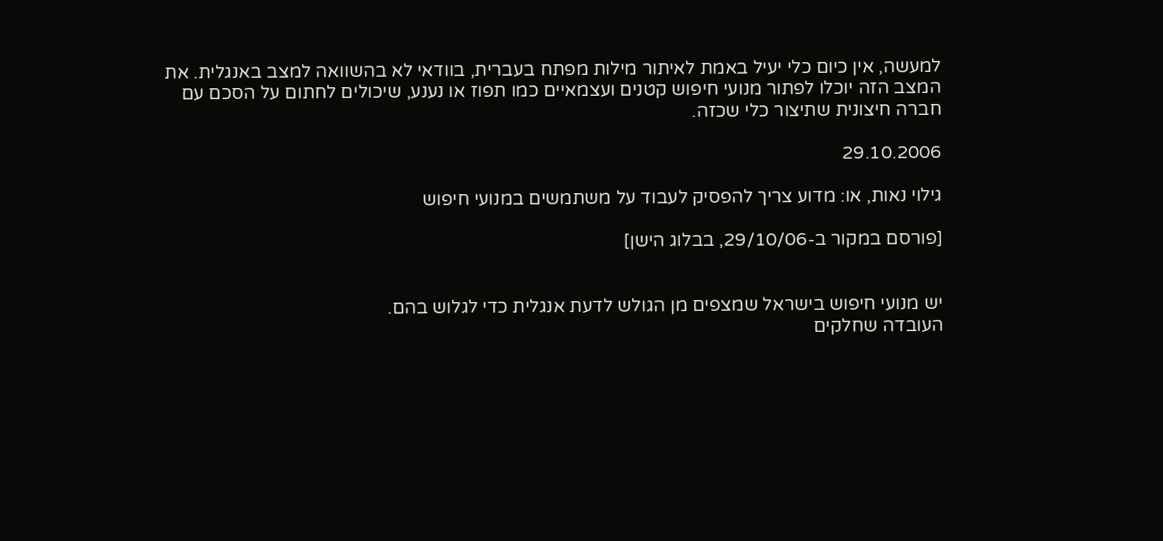למעשה, אין כיום כלי יעיל באמת לאיתור מילות מפתח בעברית, בוודאי לא בהשוואה למצב באנגלית. את המצב הזה יוכלו לפתור מנועי חיפוש קטנים ועצמאיים כמו תפוז או נענע, שיכולים לחתום על הסכם עם חברה חיצונית שתיצור כלי שכזה.

29.10.2006

גילוי נאות, או: מדוע צריך להפסיק לעבוד על משתמשים במנועי חיפוש

[פורסם במקור ב-29/10/06, בבלוג הישן]


יש מנועי חיפוש בישראל שמצפים מן הגולש לדעת אנגלית כדי לגלוש בהם.
העובדה שחלקים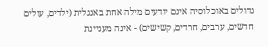גדולים באוכלוסיה אינם יודעים מילה אחת באנגלית (ילדים, עולים חדשים, ערבים, חרדים, קשישים) - אינה מעניינת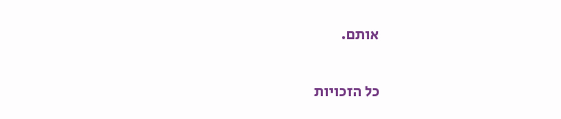אותם.

כל הזכויות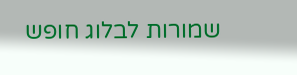שמורות לבלוג חופש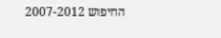החיפוש 2007-2012